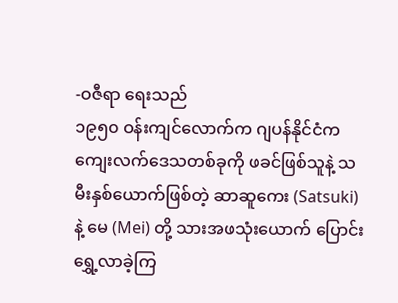-ဝဇီရာ ရေးသည်
၁၉၅၀ ဝန်းကျင်လောက်က ဂျပန်နိုင်ငံက ကျေးလက်ဒေသတစ်ခုကို ဖခင်ဖြစ်သူနဲ့ သမီးနှစ်ယောက်ဖြစ်တဲ့ ဆာဆူကေး (Satsuki) နဲ့ မေ (Mei) တို့ သားအဖသုံးယောက် ပြောင်းရွှေ့လာခဲ့ကြ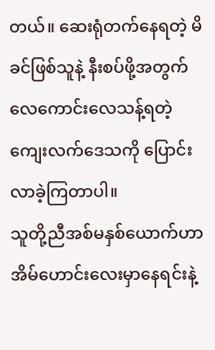တယ်။ ဆေးရုံတက်နေရတဲ့ မိခင်ဖြစ်သူနဲ့ နီးစပ်ဖို့အတွက် လေကောင်းလေသန့်ရတဲ့ ကျေးလက်ဒေသကို ပြောင်းလာခဲ့ကြတာပါ။
သူတို့ညီအစ်မနှစ်ယောက်ဟာ အိမ်ဟောင်းလေးမှာနေရင်းနဲ့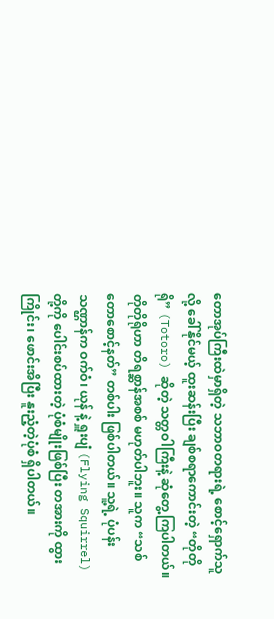တောအုပ်ကြီးထဲမှာရှိတဲ့ သဘာဝတရားရဲ့ စောင့်ရှောက်သူလို့ ခေါ်နိုင်မယ့် ထူးဆန်းပြီး ချစ်စရာကောင်းတဲ့ “တိုတိုရို” (Totoro) ဆိုတဲ့ သတ္တဝါကြီးနဲ့ ဆုံတွေ့ကြပါတယ်။
တိုတိုရိုဟာ တိရစ္ဆာန်အစစ် မဟုတ်ပါဘူး။ သူက “သစ်တောစောင့်နတ်” တစ်ပါး ဖြစ်ပါတယ်။ သူ့ရဲ့ ပုံပန်းသဏ္ဌာန်က ဝက်ဝံ၊ ယုန် နဲ့ ရှူးပျံ (Flying Squirrel) တို့ကို ပေါင်းစပ်ထားတဲ့ ပုံစံမျိုးဖြစ်ပြီး တအားကို ထွားကြိုင်း၊ ဖောင်းအိပြီး နူးညံ့တဲ့ပုံစံ ရှိပါတယ်။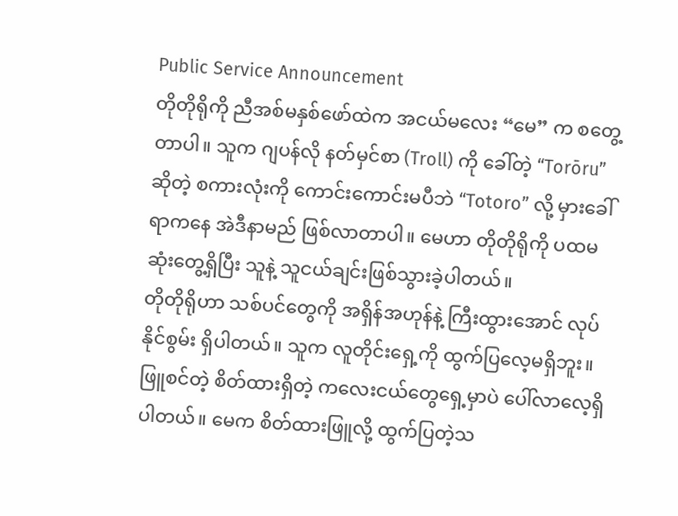Public Service Announcement
တိုတိုရိုကို ညီအစ်မနှစ်ဖော်ထဲက အငယ်မလေး “မေ” က စတွေ့တာပါ။ သူက ဂျပန်လို နတ်မှင်စာ (Troll) ကို ခေါ်တဲ့ “Torōru” ဆိုတဲ့ စကားလုံးကို ကောင်းကောင်းမပီဘဲ “Totoro” လို့ မှားခေါ်ရာကနေ အဲဒီနာမည် ဖြစ်လာတာပါ။ မေဟာ တိုတိုရိုကို ပထမဆုံးတွေ့ရှိပြီး သူနဲ့ သူငယ်ချင်းဖြစ်သွားခဲ့ပါတယ်။
တိုတိုရိုဟာ သစ်ပင်တွေကို အရှိန်အဟုန်နဲ့ ကြီးထွားအောင် လုပ်နိုင်စွမ်း ရှိပါတယ်။ သူက လူတိုင်းရှေ့ကို ထွက်ပြလေ့မရှိဘူး။ ဖြူစင်တဲ့ စိတ်ထားရှိတဲ့ ကလေးငယ်တွေရှေ့မှာပဲ ပေါ်လာလေ့ရှိပါတယ်။ မေက စိတ်ထားဖြူလို့ ထွက်ပြတဲ့သ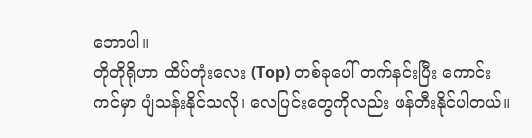ဘောပါ။
တိုတိုရိုဟာ ထိပ်တုံးလေး (Top) တစ်ခုပေါ် တက်နင်းပြီး ကောင်းကင်မှာ ပျံသန်းနိုင်သလို၊ လေပြင်းတွေကိုလည်း ဖန်တီးနိုင်ပါတယ်။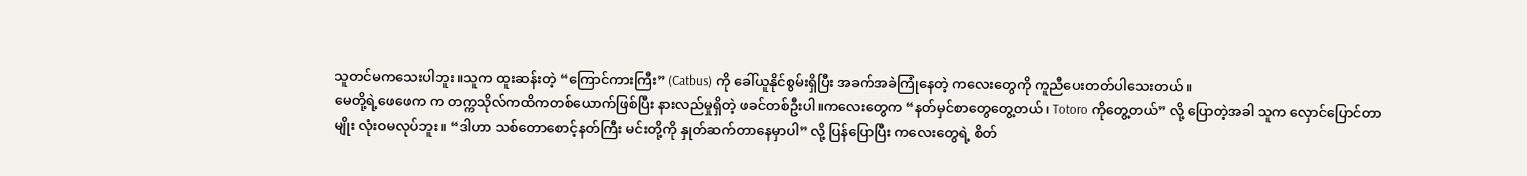သူတင်မကသေးပါဘူး။သူက ထူးဆန်းတဲ့ “ကြောင်ကားကြီး” (Catbus) ကို ခေါ်ယူနိုင်စွမ်းရှိပြီး အခက်အခဲကြုံနေတဲ့ ကလေးတွေကို ကူညီပေးတတ်ပါသေးတယ်။
မေတို့ရဲ့ဖေဖေက က တက္ကသိုလ်ကထိကတစ်ယောက်ဖြစ်ပြီး နားလည်မှုရှိတဲ့ ဖခင်တစ်ဦးပါ။ကလေးတွေက “နတ်မှင်စာတွေတွေ့တယ်၊ Totoro ကိုတွေ့တယ်” လို့ ပြောတဲ့အခါ သူက လှောင်ပြောင်တာမျိုး လုံးဝမလုပ်ဘူး။ “ဒါဟာ သစ်တောစောင့်နတ်ကြီး မင်းတို့ကို နှုတ်ဆက်တာနေမှာပါ” လို့ ပြန်ပြောပြီး ကလေးတွေရဲ့ စိတ်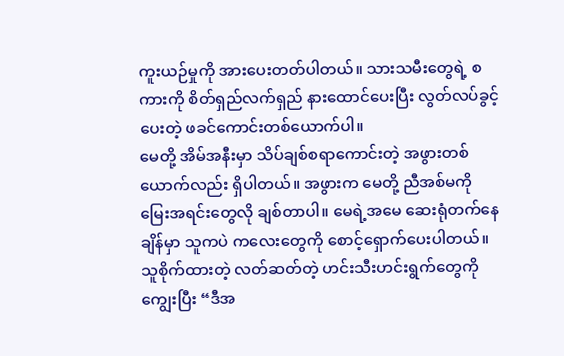ကူးယဉ်မှုကို အားပေးတတ်ပါတယ်။ သားသမီးတွေရဲ့ စကားကို စိတ်ရှည်လက်ရှည် နားထောင်ပေးပြီး လွတ်လပ်ခွင့်ပေးတဲ့ ဖခင်ကောင်းတစ်ယောက်ပါ။
မေတို့ အိမ်အနီးမှာ သိပ်ချစ်စရာကောင်းတဲ့ အဖွားတစ်ယောက်လည်း ရှိပါတယ်။ အဖွားက မေတို့ ညီအစ်မကို မြေးအရင်းတွေလို ချစ်တာပါ။ မေရဲ့အမေ ဆေးရုံတက်နေချိန်မှာ သူကပဲ ကလေးတွေကို စောင့်ရှောက်ပေးပါတယ်။
သူစိုက်ထားတဲ့ လတ်ဆတ်တဲ့ ဟင်းသီးဟင်းရွက်တွေကို ကျွေးပြီး “ဒီအ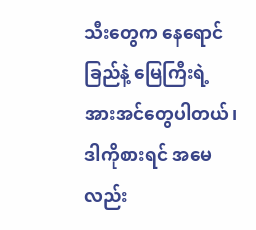သီးတွေက နေရောင်ခြည်နဲ့ မြေကြီးရဲ့ အားအင်တွေပါတယ်၊ ဒါကိုစားရင် အမေလည်း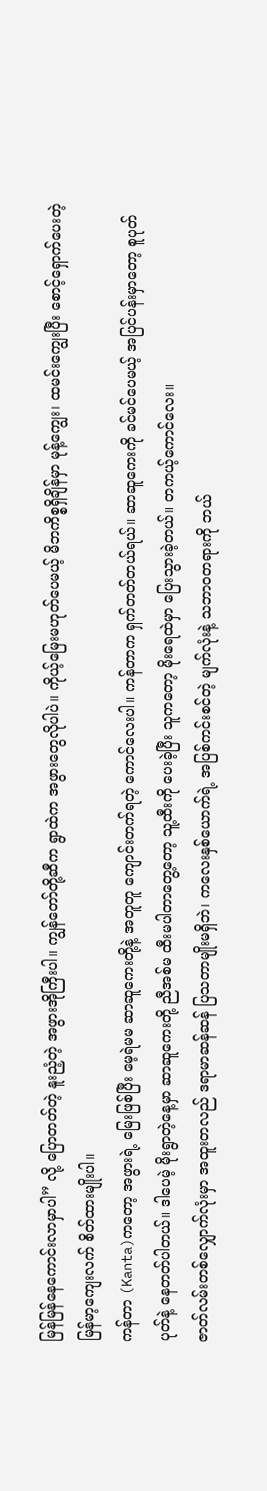မြန်မြန်နေကောင်းလာမှာပါ” လို့ ပြောတတ်တဲ့ နူးညံ့တဲ့ အဖွားအိုကြီးပါ။ ကျွန်တော်တို့ဆီက ရွာထဲက အဖွားတွေလိုပါပဲ။ ကိုယ့်မြေးမဟုတ်ပေမယ့် မိဘကိစ္စရှိချိန်မှာ မုန့်ကျွေး၊ ထမင်းကျွေးပြီး စောင့်ရှောက်ပေးတဲ့ မြန်မာ့ကျေးလက် စိတ်ထားမျိုးပါ။
ကန်တာ (Kanta)ကတော့ အဖွားရဲ့ မြေးဖြစ်ပြီး မေ့ရဲမမ ဆာဆူကေးတို့နဲ့ အတူတူ ကျောင်းတက်ရတဲ့ ကောင်လေးပါ။ ကန်တာက ရှက်တတ်တယ်ရယ်။ ဆာဆူကေးကို ခင်မင်ပေမယ့် အပြင်ပန်းမှာတော့ စူပုတ်ပုတ်နဲ့ နေတတ်ပါတယ်။ ဒါပေမဲ့ မိုးရွာတဲ့နေ့မှာ ဆာဆူကေးတို့ ညီအစ်မ ထီးမပါတာတွေ့တော့ သူ့ထီးကို ပေးခဲ့ပြီး သူကတော့ မိုးရေထဲမှာ ပြေးသွားခဲ့တယ်။ တကယ့်ကောင်လေး။
ဇာတ်လမ်းတစ်လျှောက်လုံးမှာ အထူးတလည် ဒရာမာဆန်ဆန် ပြသတာမျိုးမရှိဘဲ၊ ကလေးနှစ်ယောက်ရဲ့ အပြစ်ကင်းစင်တဲ့ မျက်လုံးနဲ့ သဘာဝတရားကို ဘယ်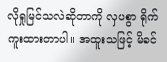လိုရှုမြင်သလဲဆိုတာကို လှပစွာ ရိုက်ကူးထားတာပါ။ အထူးသဖြင့် မိခင်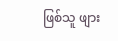ဖြစ်သူ ဖျား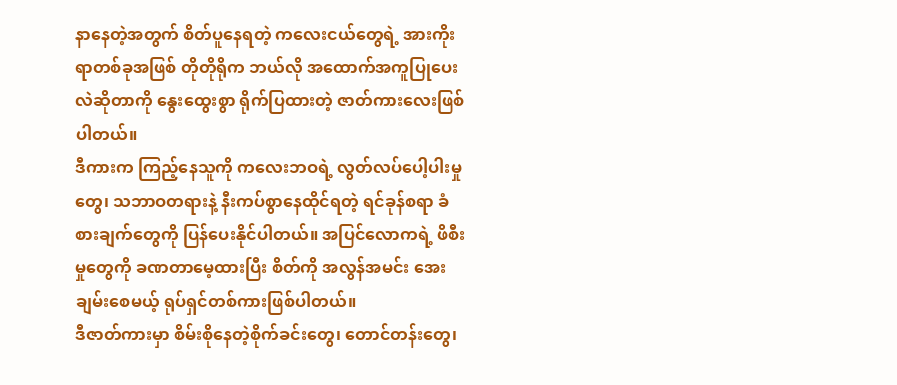နာနေတဲ့အတွက် စိတ်ပူနေရတဲ့ ကလေးငယ်တွေရဲ့ အားကိုးရာတစ်ခုအဖြစ် တိုတိုရိုက ဘယ်လို အထောက်အကူပြုပေးလဲဆိုတာကို နွေးထွေးစွာ ရိုက်ပြထားတဲ့ ဇာတ်ကားလေးဖြစ်ပါတယ်။
ဒီကားက ကြည့်နေသူကို ကလေးဘဝရဲ့ လွတ်လပ်ပေါ့ပါးမှုတွေ၊ သဘာဝတရားနဲ့ နီးကပ်စွာနေထိုင်ရတဲ့ ရင်ခုန်စရာ ခံစားချက်တွေကို ပြန်ပေးနိုင်ပါတယ်။ အပြင်လောကရဲ့ ဖိစီးမှုတွေကို ခဏတာမေ့ထားပြီး စိတ်ကို အလွန်အမင်း အေးချမ်းစေမယ့် ရုပ်ရှင်တစ်ကားဖြစ်ပါတယ်။
ဒီဇာတ်ကားမှာ စိမ်းစိုနေတဲ့စိုက်ခင်းတွေ၊ တောင်တန်းတွေ၊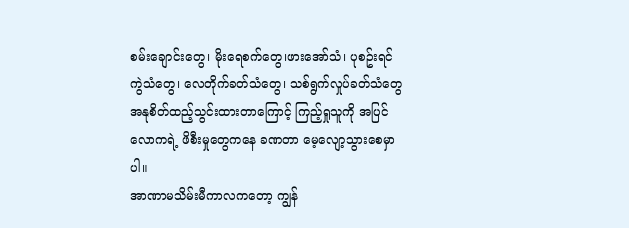စမ်းချောင်းတွေ၊ မိုးရေစက်တွေ၊ဖားအော်သံ၊ ပုစဥ်းရင်ကွဲသံတွေ၊ လေတိုက်ခတ်သံတွေ၊ သစ်ရွက်လှုပ်ခတ်သံတွေ အနုစိတ်ထည့်သွင်းထားတာကြောင့် ကြည့်ရှုသူကို အပြင်လောကရဲ့ ဖိစီးမှုတွေကနေ ခဏတာ မေ့လျော့သွားစေမှာပါ။
အာဏာမသိမ်းမီကာလကတော့ ကျွန်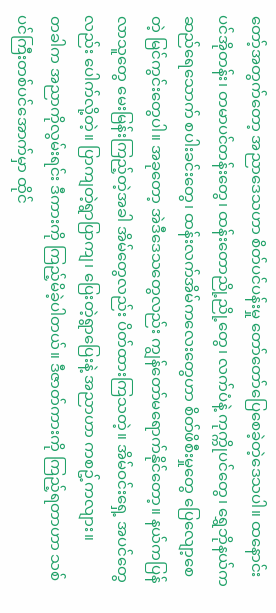တော့်အတွက်တော့ အညာဒေသဟာ စိတ်ပင်ပန်းမှု တော်တော်ပြေစေခဲ့တဲ့ဒေသပါ။ ထနောင်းပင်အိုတန်း၊ တမာပင်တန်းတွေ၊ ထန်းတောညို့ညို့တွေ၊ လက်ပံနဲ့ ကုက္ကိုပင်တွေ၊ ရွှေဘိုနယ်က ဆည်ရေသောက် စပါးခင်းတွေ၊ ထန်းလက်အိမ်ကလေးတွေဟာ စိတ်ဖိစီးမှုတွေ ပြေလျော့စေတဲ့ မြင်ကွင်းတွေပါ။ အခုတော့ အဲဒီဒေသတွေလည်း ကျွန်တော်မရောက်နိုင်တော့။ နယ်ကပြန်လာသူတွေ မေးမြန်းကြည့်တဲ့အခါ အိမ်တွေလည်း ပိတ်ထားကြသတဲ့။ အိမ်ဝင်းရှေ့ အပင်တွေလည်း ပေါက်လို့တဲ့။ ပြာကျတဲ့ရွာပြာကျ၊ ပြေးတဲ့ရွာပြေးနဲ့ အညာဟာ ကစဥ့်ကလျား။
တခါက အညာကိုလွမ်းရင်း ဒီကားကို ကြည့်မိခဲ့ပါတယ်။ ဒီဇာတ်ကားကို ကြည့်ရတာဟာ သစ်ပင်ကြီးတစ်ပင်အောက်မှာ ထိုင်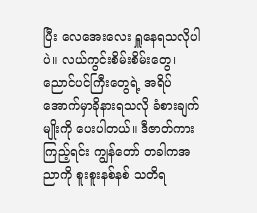ပြီး လေအေးလေး ရှူနေရသလိုပါပဲ။ လယ်ကွင်းစိမ်းစိမ်းတွေ၊ ညောင်ပင်ကြီးတွေရဲ့ အရိပ်အောက်မှာခိုနားရသလို ခံစားချက်မျိုးကို ပေးပါတယ်။ ဒီဇာတ်ကားကြည့်ရင်း ကျွန်တော် တခါကအညာကို စူးစူးနစ်နစ် သတိရ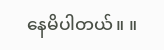နေမိပါတယ်။ ။